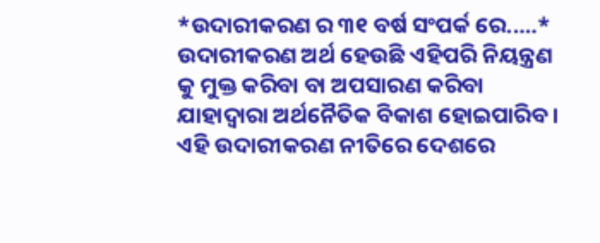*ଉଦାରୀକରଣ ର ୩୧ ବର୍ଷ ସଂପର୍କ ରେ.....*
ଉଦାରୀକରଣ ଅର୍ଥ ହେଉଛି ଏହିପରି ନିୟନ୍ତ୍ରଣ କୁ ମୁକ୍ତ କରିବା ବା ଅପସାରଣ କରିବା ଯାହାଦ୍ବାରା ଅର୍ଥନୈତିକ ବିକାଶ ହୋଇପାରିବ। ଏହି ଉଦାରୀକରଣ ନୀତିରେ ଦେଶରେ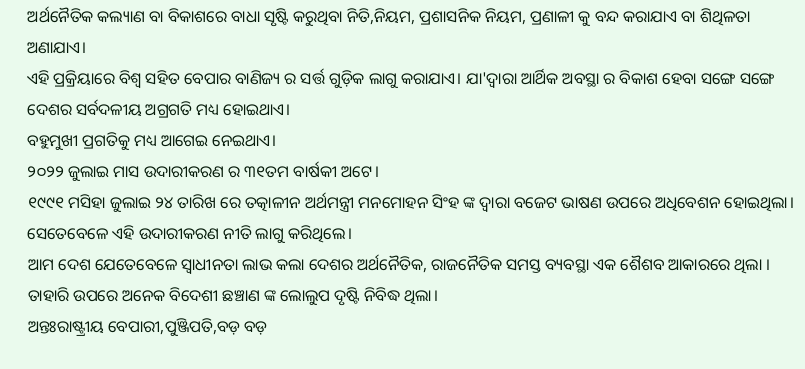ଅର୍ଥନୈତିକ କଲ୍ୟାଣ ବା ବିକାଶରେ ବାଧା ସୃଷ୍ଟି କରୁଥିବା ନିତି,ନିୟମ, ପ୍ରଶାସନିକ ନିୟମ, ପ୍ରଣାଳୀ କୁ ବନ୍ଦ କରାଯାଏ ବା ଶିଥିଳତା ଅଣାଯାଏ।
ଏହି ପ୍ରକ୍ରିୟାରେ ବିଶ୍ବ ସହିତ ବେପାର ବାଣିଜ୍ୟ ର ସର୍ତ୍ତ ଗୁଡ଼ିକ ଲାଗୁ କରାଯାଏ। ଯା'ଦ୍ବାରା ଆର୍ଥିକ ଅବସ୍ଥା ର ବିକାଶ ହେବା ସଙ୍ଗେ ସଙ୍ଗେ ଦେଶର ସର୍ବଦଳୀୟ ଅଗ୍ରଗତି ମଧ୍ୟ ହୋଇଥାଏ।
ବହୁମୁଖୀ ପ୍ରଗତିକୁ ମଧ୍ୟ ଆଗେଇ ନେଇଥାଏ।
୨୦୨୨ ଜୁଲାଇ ମାସ ଉଦାରୀକରଣ ର ୩୧ତମ ବାର୍ଷକୀ ଅଟେ।
୧୯୯୧ ମସିହା ଜୁଲାଇ ୨୪ ତାରିଖ ରେ ତତ୍କାଳୀନ ଅର୍ଥମନ୍ତ୍ରୀ ମନମୋହନ ସିଂହ ଙ୍କ ଦ୍ଵାରା ବଜେଟ ଭାଷଣ ଉପରେ ଅଧିବେଶନ ହୋଇଥିଲା। ସେତେବେଳେ ଏହି ଉଦାରୀକରଣ ନୀତି ଲାଗୁ କରିଥିଲେ।
ଆମ ଦେଶ ଯେତେବେଳେ ସ୍ବାଧୀନତା ଲାଭ କଲା ଦେଶର ଅର୍ଥନୈତିକ, ରାଜନୈତିକ ସମସ୍ତ ବ୍ୟବସ୍ଥା ଏକ ଶୈଶବ ଆକାରରେ ଥିଲା । ତାହାରି ଉପରେ ଅନେକ ବିଦେଶୀ ଛଞ୍ଚାଣ ଙ୍କ ଲୋଲୁପ ଦୃଷ୍ଟି ନିବିଦ୍ଧ ଥିଲା।
ଅନ୍ତଃରାଷ୍ଟ୍ରୀୟ ବେପାରୀ,ପୁଞ୍ଜିପତି,ବଡ଼ ବଡ଼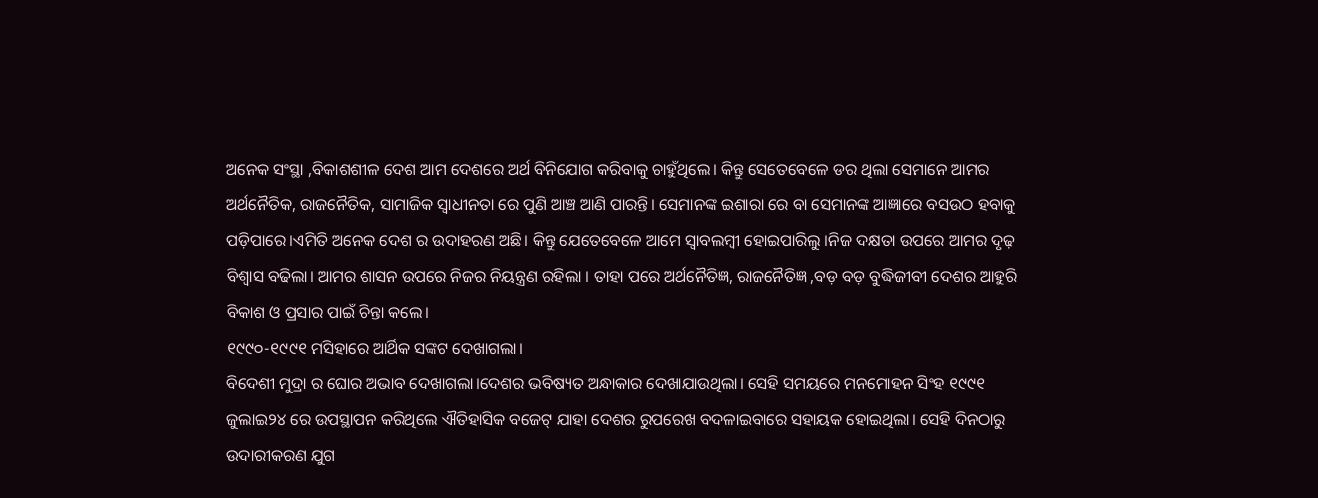ଅନେକ ସଂସ୍ଥା ,ବିକାଶଶୀଳ ଦେଶ ଆମ ଦେଶରେ ଅର୍ଥ ବିନିଯୋଗ କରିବାକୁ ଚାହୁଁଥିଲେ। କିନ୍ତୁ ସେତେବେଳେ ଡର ଥିଲା ସେମାନେ ଆମର ଅର୍ଥନୈତିକ, ରାଜନୈତିକ, ସାମାଜିକ ସ୍ବାଧୀନତା ରେ ପୁଣି ଆଞ୍ଚ ଆଣି ପାରନ୍ତି। ସେମାନଙ୍କ ଇଶାରା ରେ ବା ସେମାନଙ୍କ ଆଜ୍ଞାରେ ବସଉଠ ହବାକୁ ପଡ଼ିପାରେ।ଏମିତି ଅନେକ ଦେଶ ର ଉଦାହରଣ ଅଛି। କିନ୍ତୁ ଯେତେବେଳେ ଆମେ ସ୍ବାବଲମ୍ବୀ ହୋଇପାରିଲୁ ।ନିଜ ଦକ୍ଷତା ଉପରେ ଆମର ଦୃଢ଼ ବିଶ୍ୱାସ ବଢିଲା। ଆମର ଶାସନ ଉପରେ ନିଜର ନିୟନ୍ତ୍ରଣ ରହିଲା । ତାହା ପରେ ଅର୍ଥନୈତିଜ୍ଞ, ରାଜନୈତିଜ୍ଞ ,ବଡ଼ ବଡ଼ ବୁଦ୍ଧିଜୀବୀ ଦେଶର ଆହୁରି ବିକାଶ ଓ ପ୍ରସାର ପାଇଁ ଚିନ୍ତା କଲେ।
୧୯୯୦-୧୯୯୧ ମସିହାରେ ଆର୍ଥିକ ସଙ୍କଟ ଦେଖାଗଲା।
ବିଦେଶୀ ମୁଦ୍ରା ର ଘୋର ଅଭାବ ଦେଖାଗଲା।ଦେଶର ଭବିଷ୍ୟତ ଅନ୍ଧାକାର ଦେଖାଯାଉଥିଲା। ସେହି ସମୟରେ ମନମୋହନ ସିଂହ ୧୯୯୧ ଜୁଲାଇ୨୪ ରେ ଉପସ୍ଥାପନ କରିଥିଲେ ଐତିହାସିକ ବଜେଟ୍ ଯାହା ଦେଶର ରୁପରେଖ ବଦଳାଇବାରେ ସହାୟକ ହୋଇଥିଲା। ସେହି ଦିନଠାରୁ ଉଦାରୀକରଣ ଯୁଗ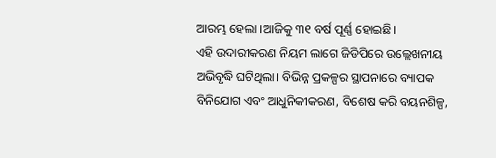ଆରମ୍ଭ ହେଲା ।ଆଜିକୁ ୩୧ ବର୍ଷ ପୂର୍ଣ୍ଣ ହୋଇଛି।
ଏହି ଉଦାରୀକରଣ ନିୟମ ଲାଗେ ଜିଡିପିରେ ଉଲ୍ଲେଖନୀୟ ଅଭିବୃଦ୍ଧି ଘଟିଥିଲା। ବିଭିନ୍ନ ପ୍ରକଳ୍ପର ସ୍ଥାପନାରେ ବ୍ୟାପକ ବିନିଯୋଗ ଏବଂ ଆଧୁନିକୀକରଣ, ବିଶେଷ କରି ବୟନଶିଳ୍ପ,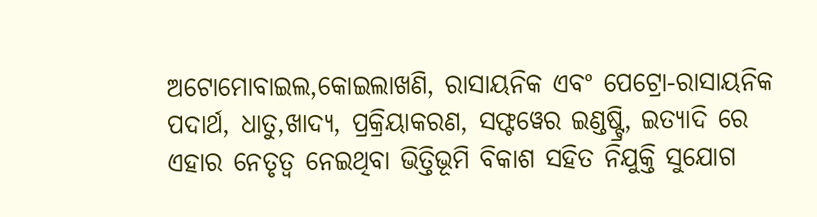ଅଟୋମୋବାଇଲ,କୋଇଲାଖଣି, ରାସାୟନିକ ଏବଂ ପେଟ୍ରୋ-ରାସାୟନିକ ପଦାର୍ଥ, ଧାତୁ,ଖାଦ୍ୟ, ପ୍ରକ୍ରିୟାକରଣ, ସଫ୍ଟୱେର ଇଣ୍ଡଷ୍ଟ୍ରି, ଇତ୍ୟାଦି ରେ ଏହାର ନେତୃତ୍ୱ ନେଇଥିବା ଭିତ୍ତିଭୂମି ବିକାଶ ସହିତ ନିଯୁକ୍ତି ସୁଯୋଗ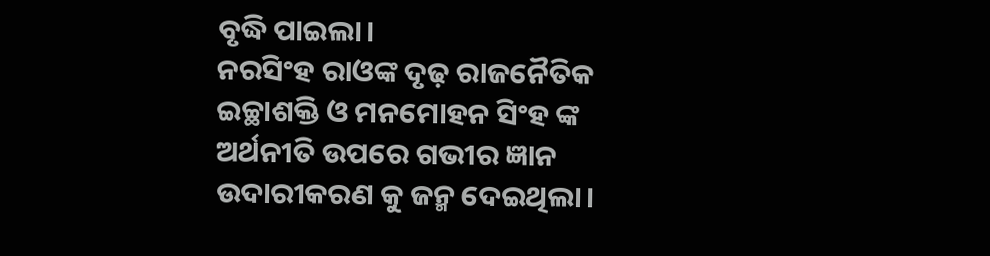ବୃଦ୍ଧି ପାଇଲା।
ନରସିଂହ ରାଓଙ୍କ ଦୃଢ଼ ରାଜନୈତିକ ଇଚ୍ଛାଶକ୍ତି ଓ ମନମୋହନ ସିଂହ ଙ୍କ ଅର୍ଥନୀତି ଉପରେ ଗଭୀର ଜ୍ଞାନ ଉଦାରୀକରଣ କୁ ଜନ୍ମ ଦେଇଥିଲା।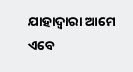ଯାହାଦ୍ବାରା ଆମେ ଏବେ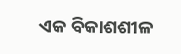ଏକ ବିକାଶଶୀଳ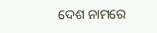ଦେଶ ନାମରେ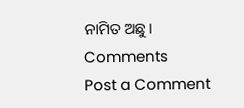ନାମିତ ଅଛୁ।
Comments
Post a Comment